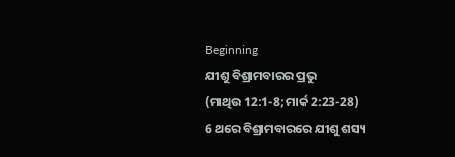Beginning
ଯୀଶୁ ବିଶ୍ରାମବାରର ପ୍ରଭୁ
(ମାଥିଉ 12:1-8; ମାର୍କ 2:23-28)
6 ଥରେ ବିଶ୍ରାମବାରରେ ଯୀଶୁ ଶସ୍ୟ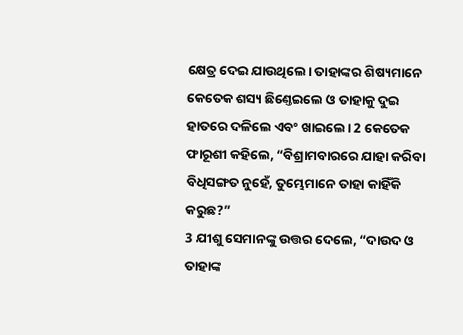କ୍ଷେତ୍ର ଦେଇ ଯାଉଥିଲେ। ତାହାଙ୍କର ଶିଷ୍ୟମାନେ କେତେକ ଶସ୍ୟ ଛିଣ୍ତେଇଲେ ଓ ତାହାକୁ ଦୁଇ ହାତରେ ଦଳିଲେ ଏବଂ ଖାଇଲେ। 2 କେତେକ ଫାରୂଶୀ କହିଲେ, “ବିଶ୍ରାମବାରରେ ଯାହା କରିବା ବିଧିସଙ୍ଗତ ନୁହେଁ, ତୁମ୍ଭେମାନେ ତାହା କାହିଁକି କରୁଛ?”
3 ଯୀଶୁ ସେମାନଙ୍କୁ ଉତ୍ତର ଦେଲେ, “ଦାଉଦ ଓ ତାହାଙ୍କ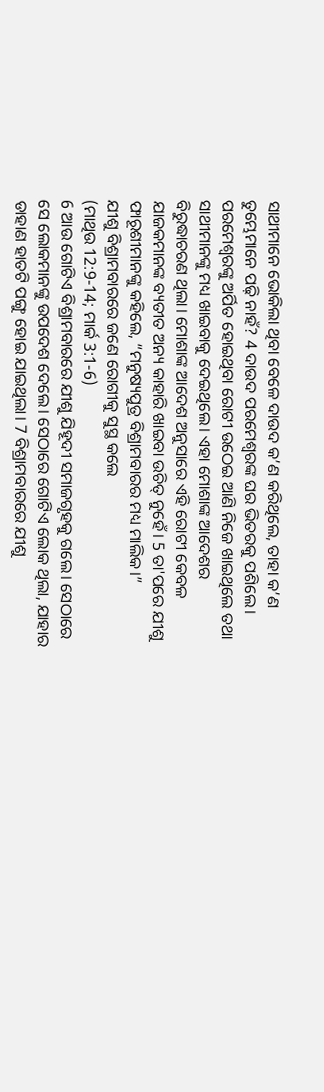ସାଥୀମାନେ ଭୋକିଲା ଥିବା ବେଳେ ଦାଉଦ କ’ଣ କରିଥିଲେ, ତାହା କ’ଣ ତୁମ୍ଭେମାନେ ପଢ଼ି ନାହଁ? 4 ଦାଉଦ ପରମେଶ୍ୱରଙ୍କ ଘର ଭିତରକୁ ପଶିଲେ। ପରମେଶ୍ୱରଙ୍କୁ ଅର୍ପିତ ହୋଇଥିବା ରୋଟୀ ଉଠେଇ ଆଣି ନିଜେ ଖାଇଥିଲେ ତଥା ସାଥୀମାନଙ୍କୁ ମଧ୍ୟ ଖାଇବାକୁ ଦେଇଥିଲେ। ଏହା ମୋଶାଙ୍କ ଆଦେଶର ବିରୁଦ୍ଧାଚରଣ ଥିଲା। ମୋଶାଙ୍କ ଆଦେଶ ଅନୁସାରେ ଏହି ରୋଟୀ କେବଳ ଯାଜକମାନଙ୍କ ବ୍ୟତୀତ ଅନ୍ୟ କାହାରି ଖାଇବା ଉଚିତ୍ ନୁହେଁ। 5 ତା'ପରେ ଯୀଶୁ ଫାରୂଶୀମାନଙ୍କୁ କହିଲେ, “ମନୁଷ୍ୟପୁତ୍ର ବିଶ୍ରାମବାରର ମଧ୍ୟ ମାଲିକ।”
ଯୀଶୁ ବିଶ୍ରାମବାରରେ ଜଣେ ରୋଗୀକୁ ସୁସ୍ଥ କଲେ
(ମାଥିଉ 12:9-14; ମାର୍କ 3:1-6)
6 ଆଉ ଗୋଟିଏ ବିଶ୍ରାମବାରରେ ଯୀଶୁ ଯିହୂଦୀ ସମାଜଗୃହକୁ ଗଲେ। ସେଠାରେ ସେ ଲୋକମାନଙ୍କୁ ଉପଦେଶ ଦେଲେ। ସେଠାରେ ଗୋଟିଏ ଲୋକ ଥିଲା, ଯାହାର ଡାହାଣ ହାତଟି ପଙ୍ଗୁ ହୋଇ ଯାଇଥିଲା। 7 ବିଶ୍ରାମବାରରେ ଯୀଶୁ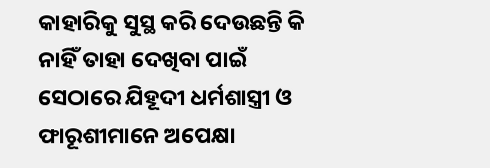କାହାରିକୁ ସୁସ୍ଥ କରି ଦେଉଛନ୍ତି କି ନାହିଁ ତାହା ଦେଖିବା ପାଇଁ ସେଠାରେ ଯିହୂଦୀ ଧର୍ମଶାସ୍ତ୍ରୀ ଓ ଫାରୂଶୀମାନେ ଅପେକ୍ଷା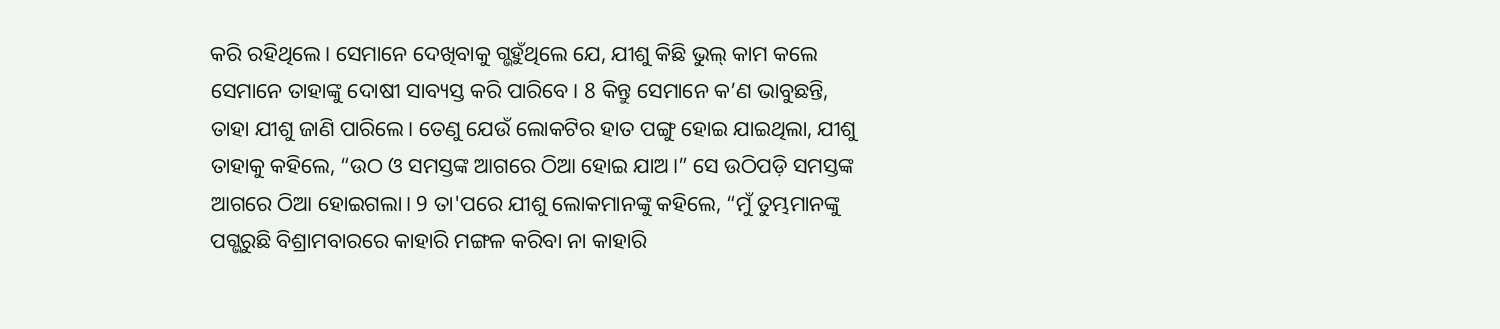କରି ରହିଥିଲେ। ସେମାନେ ଦେଖିବାକୁ ଗ୍ଭହୁଁଥିଲେ ଯେ, ଯୀଶୁ କିଛି ଭୁଲ୍ କାମ କଲେ ସେମାନେ ତାହାଙ୍କୁ ଦୋଷୀ ସାବ୍ୟସ୍ତ କରି ପାରିବେ। 8 କିନ୍ତୁ ସେମାନେ କ’ଣ ଭାବୁଛନ୍ତି, ତାହା ଯୀଶୁ ଜାଣି ପାରିଲେ। ତେଣୁ ଯେଉଁ ଲୋକଟିର ହାତ ପଙ୍ଗୁ ହୋଇ ଯାଇଥିଲା, ଯୀଶୁ ତାହାକୁ କହିଲେ, “ଉଠ ଓ ସମସ୍ତଙ୍କ ଆଗରେ ଠିଆ ହୋଇ ଯାଅ।” ସେ ଉଠିପଡ଼ି ସମସ୍ତଙ୍କ ଆଗରେ ଠିଆ ହୋଇଗଲା। 9 ତା'ପରେ ଯୀଶୁ ଲୋକମାନଙ୍କୁ କହିଲେ, “ମୁଁ ତୁମ୍ଭମାନଙ୍କୁ ପଗ୍ଭରୁଛି ବିଶ୍ରାମବାରରେ କାହାରି ମଙ୍ଗଳ କରିବା ନା କାହାରି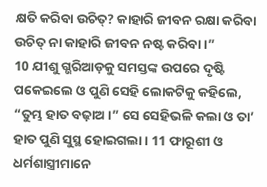କ୍ଷତି କରିବା ଉଚିତ୍? କାହାରି ଜୀବନ ରକ୍ଷା କରିବା ଉଚିତ୍ ନା କାହାରି ଜୀବନ ନଷ୍ଟ କରିବା।”
10 ଯୀଶୁ ଗ୍ଭରିଆଡ଼କୁ ସମସ୍ତଙ୍କ ଉପରେ ଦୃଷ୍ଟି ପକେଇଲେ ଓ ପୁଣି ସେହି ଲୋକଟିକୁ କହିଲେ, “ତୁମ୍ଭ ହାତ ବଢ଼ାଅ।” ସେ ସେହିଭଳି କଲା ଓ ତା’ ହାତ ପୁଣି ସୁସ୍ଥ ହୋଇଗଲା। 11 ଫାରୂଶୀ ଓ ଧର୍ମଶାସ୍ତ୍ରୀମାନେ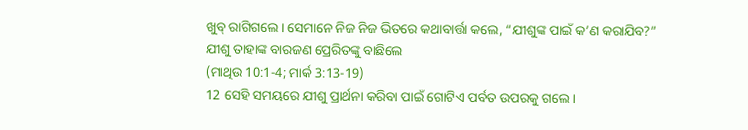ଖୁବ୍ ରାଗିଗଲେ। ସେମାନେ ନିଜ ନିଜ ଭିତରେ କଥାବାର୍ତ୍ତା କଲେ, “ଯୀଶୁଙ୍କ ପାଇଁ କ’ଣ କରାଯିବ?”
ଯୀଶୁ ତାହାଙ୍କ ବାରଜଣ ପ୍ରେରିତଙ୍କୁ ବାଛିଲେ
(ମାଥିଉ 10:1-4; ମାର୍କ 3:13-19)
12 ସେହି ସମୟରେ ଯୀଶୁ ପ୍ରାର୍ଥନା କରିବା ପାଇଁ ଗୋଟିଏ ପର୍ବତ ଉପରକୁ ଗଲେ।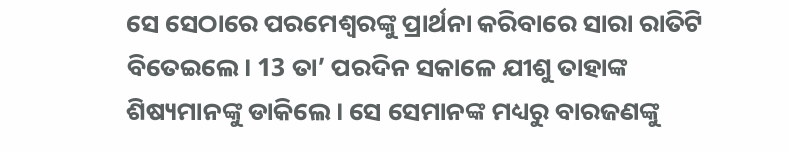ସେ ସେଠାରେ ପରମେଶ୍ୱରଙ୍କୁ ପ୍ରାର୍ଥନା କରିବାରେ ସାରା ରାତିଟି ବିତେଇଲେ। 13 ତା’ ପରଦିନ ସକାଳେ ଯୀଶୁ ତାହାଙ୍କ ଶିଷ୍ୟମାନଙ୍କୁ ଡାକିଲେ। ସେ ସେମାନଙ୍କ ମଧ୍ୟରୁ ବାରଜଣଙ୍କୁ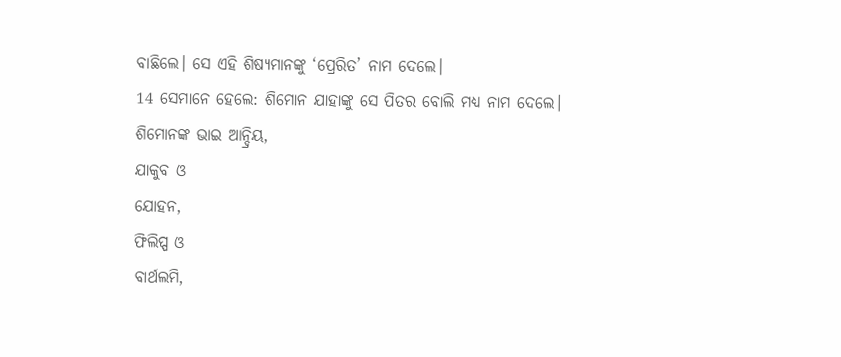ବାଛିଲେ। ସେ ଏହି ଶିଷ୍ୟମାନଙ୍କୁ ‘ପ୍ରେରିତ’ ନାମ ଦେଲେ।
14 ସେମାନେ ହେଲେ: ଶିମୋନ ଯାହାଙ୍କୁ ସେ ପିତର ବୋଲି ମଧ୍ୟ ନାମ ଦେଲେ।
ଶିମୋନଙ୍କ ଭାଇ ଆନ୍ଦ୍ରିୟ,
ଯାକୁବ ଓ
ଯୋହନ,
ଫିଲିପ୍ପ ଓ
ବାର୍ଥଲମି,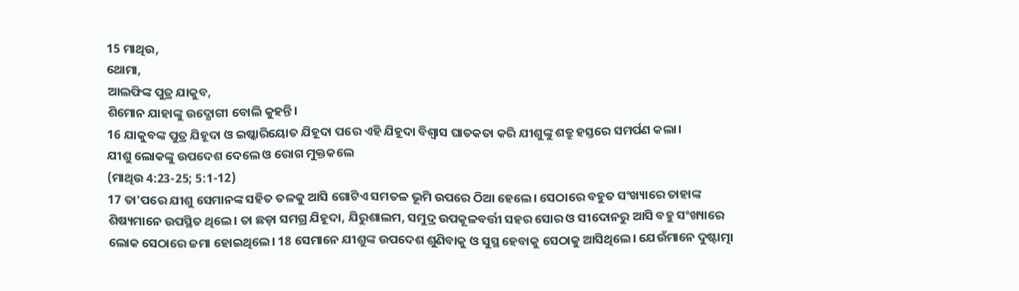15 ମାଥିଉ,
ଥୋମା,
ଆଲଫିଙ୍କ ପୁତ୍ର ଯାକୁବ,
ଶିମୋନ ଯାହାଙ୍କୁ ଉଦ୍ଯୋଗୀ ବୋଲି କୁହନ୍ତି।
16 ଯାକୁବଙ୍କ ପୁତ୍ର ଯିହୂଦା ଓ ଇଷ୍କାରିୟୋତ ଯିହୂଦା ପରେ ଏହି ଯିହୂଦା ବିଶ୍ୱାସ ଘାତକତା କରି ଯୀଶୁଙ୍କୁ ଶତ୍ରୁ ହସ୍ତରେ ସମର୍ପଣ କଲା।
ଯୀଶୁ ଲୋକଙ୍କୁ ଉପଦେଶ ଦେଲେ ଓ ରୋଗ ମୁକ୍ତକଲେ
(ମାଥିଉ 4:23-25; 5:1-12)
17 ତା'ପରେ ଯୀଶୁ ସେମାନଙ୍କ ସହିତ ତଳକୁ ଆସି ଗୋଟିଏ ସମତଳ ଭୂମି ଉପରେ ଠିଆ ହେଲେ। ସେଠାରେ ବହୁତ ସଂଖ୍ୟାରେ ତାହାଙ୍କ ଶିଷ୍ୟମାନେ ଉପସ୍ଥିତ ଥିଲେ। ତା ଛଡ଼ା ସମଗ୍ର ଯିହୂଦା, ଯିରୁଶାଲମ, ସମୁଦ୍ର ଉପକୂଳବର୍ତ୍ତୀ ସହର ସୋର ଓ ସୀଦୋନରୁ ଆସି ବହୁ ସଂଖ୍ୟାରେ ଲୋକ ସେଠାରେ ଜମା ହୋଇଥିଲେ। 18 ସେମାନେ ଯୀଶୁଙ୍କ ଉପଦେଶ ଶୁଣିବାକୁ ଓ ସୁସ୍ଥ ହେବାକୁ ସେଠାକୁ ଆସିଥିଲେ। ଯେଉଁମାନେ ଦୁଷ୍ଟାତ୍ମା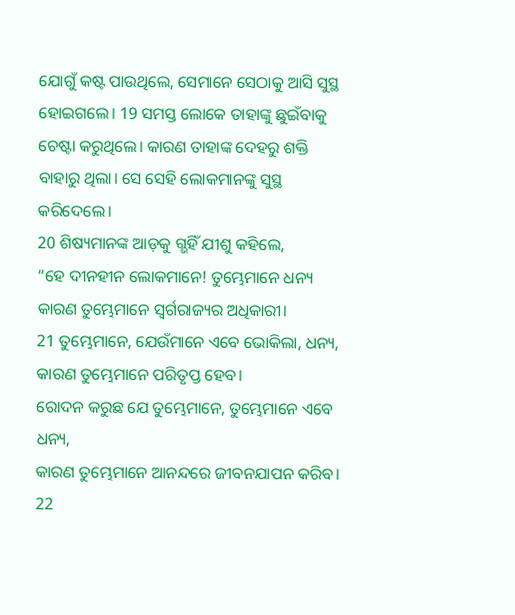ଯୋଗୁଁ କଷ୍ଟ ପାଉଥିଲେ, ସେମାନେ ସେଠାକୁ ଆସି ସୁସ୍ଥ ହୋଇଗଲେ। 19 ସମସ୍ତ ଲୋକେ ତାହାଙ୍କୁ ଛୁଇଁବାକୁ ଚେଷ୍ଟା କରୁଥିଲେ। କାରଣ ତାହାଙ୍କ ଦେହରୁ ଶକ୍ତି ବାହାରୁ ଥିଲା। ସେ ସେହି ଲୋକମାନଙ୍କୁ ସୁସ୍ଥ କରିଦେଲେ।
20 ଶିଷ୍ୟମାନଙ୍କ ଆଡ଼କୁ ଗ୍ଭହିଁ ଯୀଶୁ କହିଲେ,
“ହେ ଦୀନହୀନ ଲୋକମାନେ! ତୁମ୍ଭେମାନେ ଧନ୍ୟ
କାରଣ ତୁମ୍ଭେମାନେ ସ୍ୱର୍ଗରାଜ୍ୟର ଅଧିକାରୀ।
21 ତୁମ୍ଭେମାନେ, ଯେଉଁମାନେ ଏବେ ଭୋକିଲା, ଧନ୍ୟ,
କାରଣ ତୁମ୍ଭେମାନେ ପରିତୃପ୍ତ ହେବ।
ରୋଦନ କରୁଛ ଯେ ତୁମ୍ଭେମାନେ, ତୁମ୍ଭେମାନେ ଏବେ ଧନ୍ୟ,
କାରଣ ତୁମ୍ଭେମାନେ ଆନନ୍ଦରେ ଜୀବନଯାପନ କରିବ।
22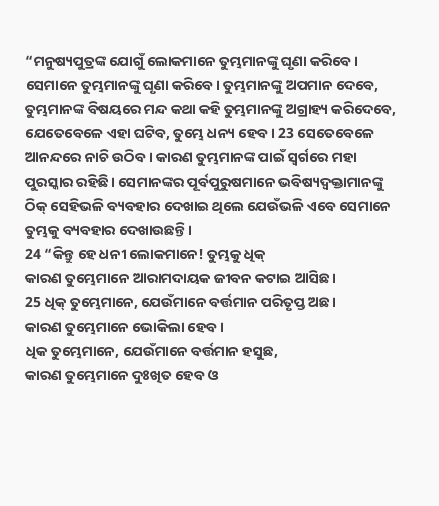“ମନୁଷ୍ୟପୁତ୍ରଙ୍କ ଯୋଗୁଁ ଲୋକମାନେ ତୁମ୍ଭମାନଙ୍କୁ ଘୃଣା କରିବେ। ସେମାନେ ତୁମ୍ଭମାନଙ୍କୁ ଘୃଣା କରିବେ। ତୁମ୍ଭମାନଙ୍କୁ ଅପମାନ ଦେବେ, ତୁମ୍ଭମାନଙ୍କ ବିଷୟରେ ମନ୍ଦ କଥା କହି ତୁମ୍ଭମାନଙ୍କୁ ଅଗ୍ରାହ୍ୟ କରିଦେବେ, ଯେତେବେଳେ ଏହା ଘଟିବ, ତୁମ୍ଭେ ଧନ୍ୟ ହେବ। 23 ସେତେବେଳେ ଆନନ୍ଦରେ ନାଚି ଉଠିବ। କାରଣ ତୁମ୍ଭମାନଙ୍କ ପାଇଁ ସ୍ୱର୍ଗରେ ମହା ପୁରସ୍କାର ରହିଛି। ସେମାନଙ୍କର ପୂର୍ବପୁରୁଷମାନେ ଭବିଷ୍ୟଦ୍ବକ୍ତାମାନଙ୍କୁ ଠିକ୍ ସେହିଭଳି ବ୍ୟବହାର ଦେଖାଇ ଥିଲେ ଯେଉଁଭଳି ଏବେ ସେମାନେ ତୁମ୍ଭକୁ ବ୍ୟବହାର ଦେଖାଉଛନ୍ତି।
24 “କିନ୍ତୁ ହେ ଧନୀ ଲୋକମାନେ! ତୁମ୍ଭକୁ ଧିକ୍
କାରଣ ତୁମ୍ଭେମାନେ ଆରାମଦାୟକ ଜୀବନ କଟାଇ ଆସିଛ।
25 ଧିକ୍ ତୁମ୍ଭେମାନେ, ଯେଉଁମାନେ ବର୍ତ୍ତମାନ ପରିତୃପ୍ତ ଅଛ।
କାରଣ ତୁମ୍ଭେମାନେ ଭୋକିଲା ହେବ।
ଧିକ ତୁମ୍ଭେମାନେ, ଯେଉଁମାନେ ବର୍ତ୍ତମାନ ହସୁଛ,
କାରଣ ତୁମ୍ଭେମାନେ ଦୁଃଖିତ ହେବ ଓ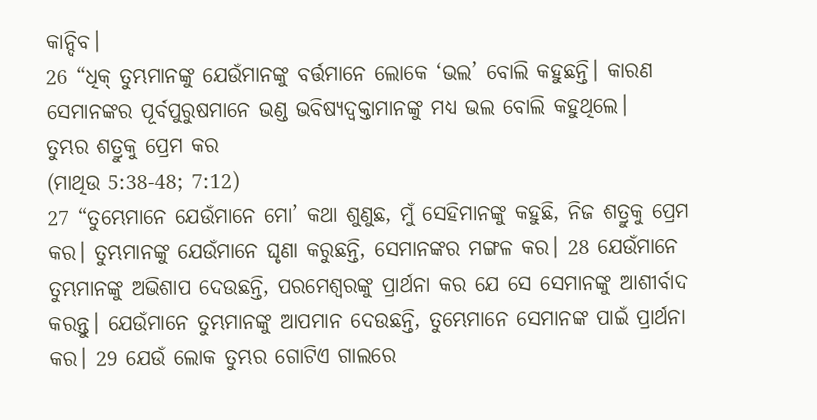କାନ୍ଦିବ।
26 “ଧିକ୍ ତୁମ୍ଭମାନଙ୍କୁ ଯେଉଁମାନଙ୍କୁ ବର୍ତ୍ତମାନେ ଲୋକେ ‘ଭଲ’ ବୋଲି କହୁଛନ୍ତି। କାରଣ ସେମାନଙ୍କର ପୂର୍ବପୁରୁଷମାନେ ଭଣ୍ଡ ଭବିଷ୍ୟଦ୍ବକ୍ତାମାନଙ୍କୁ ମଧ୍ୟ ଭଲ ବୋଲି କହୁଥିଲେ।
ତୁମ୍ଭର ଶତ୍ରୁକୁ ପ୍ରେମ କର
(ମାଥିଉ 5:38-48; 7:12)
27 “ତୁମ୍ଭେମାନେ ଯେଉଁମାନେ ମୋ’ କଥା ଶୁଣୁଛ, ମୁଁ ସେହିମାନଙ୍କୁ କହୁଛି, ନିଜ ଶତ୍ରୁକୁ ପ୍ରେମ କର। ତୁମ୍ଭମାନଙ୍କୁ ଯେଉଁମାନେ ଘୃଣା କରୁଛନ୍ତି, ସେମାନଙ୍କର ମଙ୍ଗଳ କର। 28 ଯେଉଁମାନେ ତୁମ୍ଭମାନଙ୍କୁ ଅଭିଶାପ ଦେଉଛନ୍ତି, ପରମେଶ୍ୱରଙ୍କୁ ପ୍ରାର୍ଥନା କର ଯେ ସେ ସେମାନଙ୍କୁ ଆଶୀର୍ବାଦ କରନ୍ତୁ। ଯେଉଁମାନେ ତୁମ୍ଭମାନଙ୍କୁ ଆପମାନ ଦେଉଛନ୍ତି, ତୁମ୍ଭେମାନେ ସେମାନଙ୍କ ପାଇଁ ପ୍ରାର୍ଥନା କର। 29 ଯେଉଁ ଲୋକ ତୁମ୍ଭର ଗୋଟିଏ ଗାଲରେ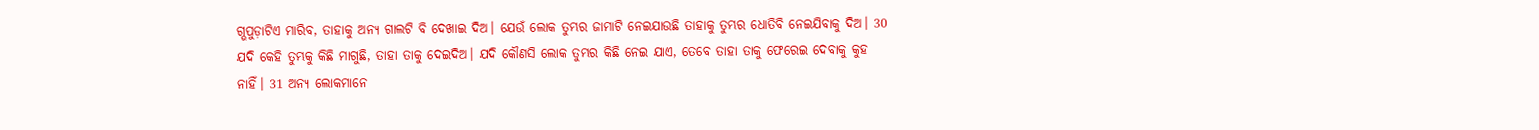ଗ୍ଭପୁଡ଼ାଟିଏ ମାରିବ, ତାହାକୁ ଅନ୍ୟ ଗାଲଟି ବି ଦେଖାଇ ଦିଅ। ଯେଉଁ ଲୋକ ତୁମ୍ଭର ଜାମାଟି ନେଇଯାଉଛି ତାହାକୁ ତୁମ୍ଭର ଧୋତିବି ନେଇଯିବାକୁ ଦିଅ। 30 ଯଦି କେହି ତୁମ୍ଭକୁ କିଛି ମାଗୁଛି, ତାହା ତାକୁ ଦେଇଦିଅ। ଯଦି କୌଣସି ଲୋକ ତୁମ୍ଭର କିଛି ନେଇ ଯାଏ, ତେବେ ତାହା ତାକୁ ଫେରେଇ ଦେବାକୁ କୁହ ନାହିଁ। 31 ଅନ୍ୟ ଲୋକମାନେ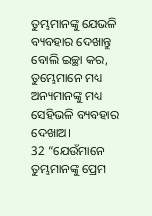ତୁମ୍ଭମାନଙ୍କୁ ଯେଭଳି ବ୍ୟବହାର ଦେଖାନ୍ତୁ ବୋଲି ଇଚ୍ଛା କର, ତୁମ୍ଭେମାନେ ମଧ୍ୟ ଅନ୍ୟମାନଙ୍କୁ ମଧ୍ୟ ସେହିଭଳି ବ୍ୟବହାର ଦେଖାଅ।
32 “ଯେଉଁମାନେ ତୁମ୍ଭମାନଙ୍କୁ ପ୍ରେମ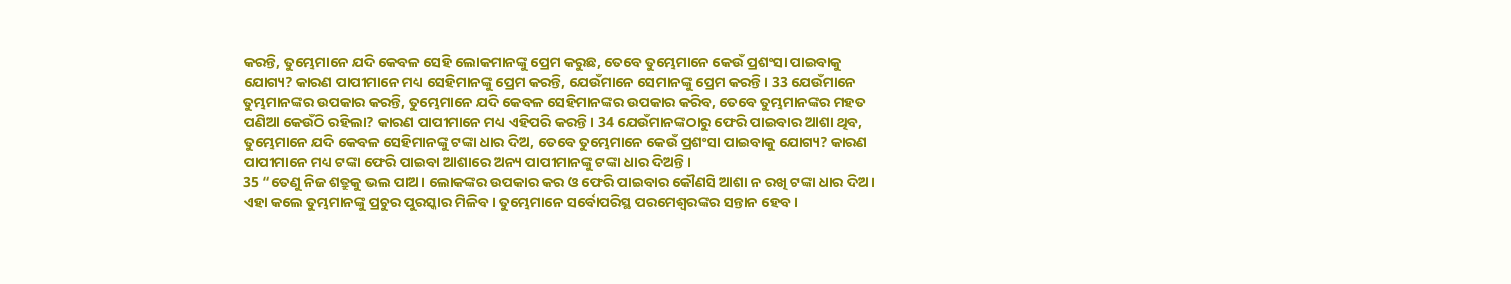କରନ୍ତି, ତୁମ୍ଭେମାନେ ଯଦି କେବଳ ସେହି ଲୋକମାନଙ୍କୁ ପ୍ରେମ କରୁଛ, ତେବେ ତୁମ୍ଭେମାନେ କେଉଁ ପ୍ରଶଂସା ପାଇବାକୁ ଯୋଗ୍ୟ? କାରଣ ପାପୀମାନେ ମଧ୍ୟ ସେହିମାନଙ୍କୁ ପ୍ରେମ କରନ୍ତି, ଯେଉଁମାନେ ସେମାନଙ୍କୁ ପ୍ରେମ କରନ୍ତି। 33 ଯେଉଁମାନେ ତୁମ୍ଭମାନଙ୍କର ଉପକାର କରନ୍ତି, ତୁମ୍ଭେମାନେ ଯଦି କେବଳ ସେହିମାନଙ୍କର ଉପକାର କରିବ, ତେବେ ତୁମ୍ଭମାନଙ୍କର ମହତ ପଣିଆ କେଉଁଠି ରହିଲା? କାରଣ ପାପୀମାନେ ମଧ୍ୟ ଏହିପରି କରନ୍ତି। 34 ଯେଉଁମାନଙ୍କଠାରୁ ଫେରି ପାଇବାର ଆଶା ଥିବ, ତୁମ୍ଭେମାନେ ଯଦି କେବଳ ସେହିମାନଙ୍କୁ ଟଙ୍କା ଧାର ଦିଅ, ତେବେ ତୁମ୍ଭେମାନେ କେଉଁ ପ୍ରଶଂସା ପାଇବାକୁ ଯୋଗ୍ୟ? କାରଣ ପାପୀମାନେ ମଧ୍ୟ ଟଙ୍କା ଫେରି ପାଇବା ଆଶାରେ ଅନ୍ୟ ପାପୀମାନଙ୍କୁ ଟଙ୍କା ଧାର ଦିଅନ୍ତି।
35 “ତେଣୁ ନିଜ ଶତ୍ରୁକୁ ଭଲ ପାଅ। ଲୋକଙ୍କର ଉପକାର କର ଓ ଫେରି ପାଇବାର କୌଣସି ଆଶା ନ ରଖି ଟଙ୍କା ଧାର ଦିଅ। ଏହା କଲେ ତୁମ୍ଭମାନଙ୍କୁ ପ୍ରଚୁର ପୁରସ୍କାର ମିଳିବ। ତୁମ୍ଭେମାନେ ସର୍ବୋପରିସ୍ଥ ପରମେଶ୍ୱରଙ୍କର ସନ୍ତାନ ହେବ।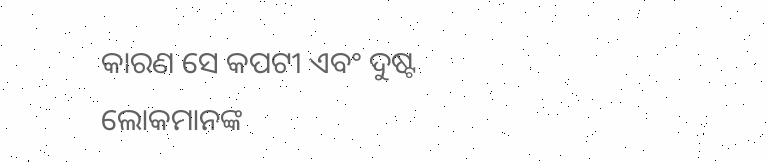କାରଣ ସେ କପଟୀ ଏବଂ ଦୁଷ୍ଟ ଲୋକମାନଙ୍କ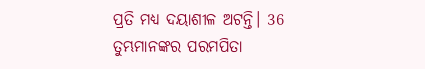ପ୍ରତି ମଧ୍ୟ ଦୟାଶୀଳ ଅଟନ୍ତି। 36 ତୁମ୍ଭମାନଙ୍କର ପରମପିତା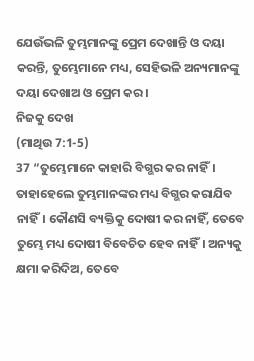ଯେଉଁଭଳି ତୁମ୍ଭମାନଙ୍କୁ ପ୍ରେମ ଦେଖାନ୍ତି ଓ ଦୟା କରନ୍ତି, ତୁମ୍ଭେମାନେ ମଧ୍ୟ, ସେହିଭଳି ଅନ୍ୟମାନଙ୍କୁ ଦୟା ଦେଖାଅ ଓ ପ୍ରେମ କର।
ନିଜକୁ ଦେଖ
(ମାଥିଉ 7:1-5)
37 “ତୁମ୍ଭେମାନେ କାହାରି ବିଗ୍ଭର କର ନାହିଁ। ତାହାହେଲେ ତୁମ୍ଭମାନଙ୍କର ମଧ୍ୟ ବିଗ୍ଭର କରାଯିବ ନାହିଁ। କୌଣସି ବ୍ୟକ୍ତିକୁ ଦୋଷୀ କର ନାହିଁ, ତେବେ ତୁମ୍ଭେ ମଧ୍ୟ ଦୋଷୀ ବିବେଚିତ ହେବ ନାହିଁ। ଅନ୍ୟକୁ କ୍ଷମା କରିଦିଅ, ତେବେ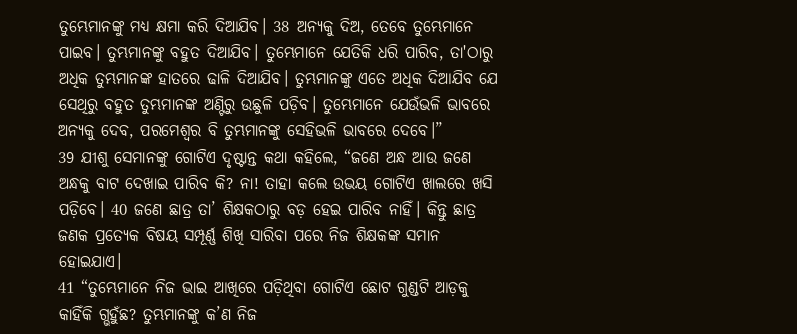ତୁମ୍ଭେମାନଙ୍କୁ ମଧ୍ୟ କ୍ଷମା କରି ଦିଆଯିବ। 38 ଅନ୍ୟକୁ ଦିଅ, ତେବେ ତୁମ୍ଭେମାନେ ପାଇବ। ତୁମ୍ଭମାନଙ୍କୁ ବହୁତ ଦିଆଯିବ। ତୁମ୍ଭେମାନେ ଯେତିକି ଧରି ପାରିବ, ତା'ଠାରୁ ଅଧିକ ତୁମ୍ଭମାନଙ୍କ ହାତରେ ଢାଳି ଦିଆଯିବ। ତୁମ୍ଭମାନଙ୍କୁ ଏତେ ଅଧିକ ଦିଆଯିବ ଯେ ସେଥିରୁ ବହୁତ ତୁମ୍ଭମାନଙ୍କ ଅଣ୍ଟିରୁ ଉଛୁଳି ପଡ଼ିବ। ତୁମ୍ଭେମାନେ ଯେଉଁଭଳି ଭାବରେ ଅନ୍ୟକୁ ଦେବ, ପରମେଶ୍ୱର ବି ତୁମ୍ଭମାନଙ୍କୁ ସେହିଭଳି ଭାବରେ ଦେବେ।”
39 ଯୀଶୁ ସେମାନଙ୍କୁ ଗୋଟିଏ ଦୃଷ୍ଟାନ୍ତ କଥା କହିଲେ, “ଜଣେ ଅନ୍ଧ ଆଉ ଜଣେ ଅନ୍ଧକୁ ବାଟ ଦେଖାଇ ପାରିବ କି? ନା! ତାହା କଲେ ଉଭୟ ଗୋଟିଏ ଖାଲରେ ଖସି ପଡ଼ିବେ। 40 ଜଣେ ଛାତ୍ର ତା’ ଶିକ୍ଷକଠାରୁ ବଡ଼ ହେଇ ପାରିବ ନାହିଁ। କିନ୍ତୁ ଛାତ୍ର ଜଣକ ପ୍ରତ୍ୟେକ ବିଷୟ ସମ୍ପୂର୍ଣ୍ଣ ଶିଖି ସାରିବା ପରେ ନିଜ ଶିକ୍ଷକଙ୍କ ସମାନ ହୋଇଯାଏ।
41 “ତୁମ୍ଭେମାନେ ନିଜ ଭାଇ ଆଖିରେ ପଡ଼ିଥିବା ଗୋଟିଏ ଛୋଟ ଗୁଣ୍ଡଟି ଆଡ଼କୁ କାହିଁକି ଗ୍ଭହୁଁଛ? ତୁମ୍ଭମାନଙ୍କୁ କ’ଣ ନିଜ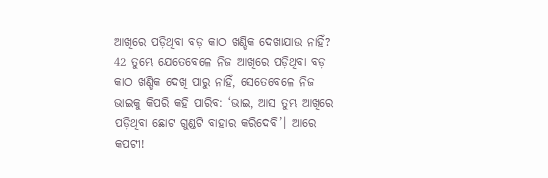ଆଖିରେ ପଡ଼ିଥିବା ବଡ଼ କାଠ ଖଣ୍ଡିକ ଦେଖାଯାଉ ନାହିଁ? 42 ତୁମ୍ଭେ ଯେତେବେଳେ ନିଜ ଆଖିରେ ପଡ଼ିଥିବା ବଡ଼ କାଠ ଖଣ୍ଡିକ ଦେଖି ପାରୁ ନାହିଁ, ସେତେବେଳେ ନିଜ ଭାଇକୁ କିପରି କହି ପାରିବ: ‘ଭାଇ, ଆସ ତୁମ୍ଭ ଆଖିରେ ପଡ଼ିଥିବା ଛୋଟ ଗୁଣ୍ଡଟି ବାହାର କରିଦେବି’। ଆରେ କପଟୀ!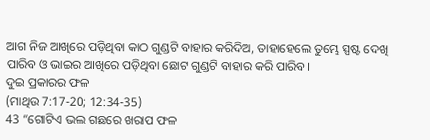ଆଗ ନିଜ ଆଖିରେ ପଡ଼ିଥିବା କାଠ ଗୁଣ୍ଡଟି ବାହାର କରିଦିଅ, ତାହାହେଲେ ତୁମ୍ଭେ ସ୍ପଷ୍ଟ ଦେଖି ପାରିବ ଓ ଭାଇର ଆଖିରେ ପଡ଼ିଥିବା ଛୋଟ ଗୁଣ୍ଡଟି ବାହାର କରି ପାରିବ।
ଦୁଇ ପ୍ରକାରର ଫଳ
(ମାଥିଉ 7:17-20; 12:34-35)
43 “ଗୋଟିଏ ଭଲ ଗଛରେ ଖରାପ ଫଳ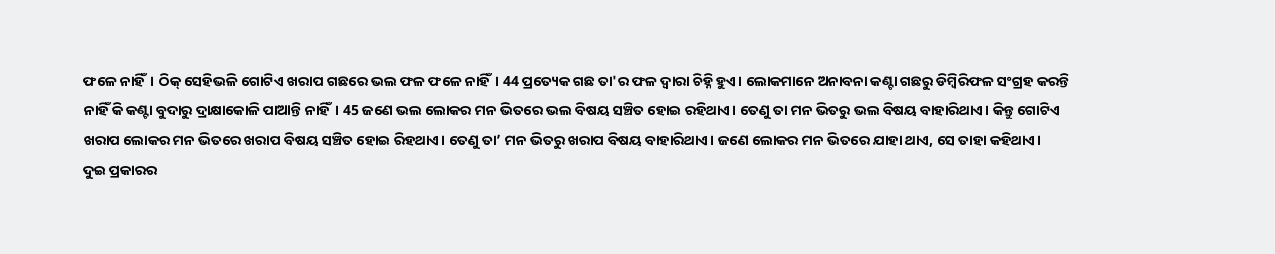ଫଳେ ନାହିଁ। ଠିକ୍ ସେହିଭଳି ଗୋଟିଏ ଖରାପ ଗଛରେ ଭଲ ଫଳ ଫଳେ ନାହିଁ। 44 ପ୍ରତ୍ୟେକ ଗଛ ତା'ର ଫଳ ଦ୍ୱାରା ଚିହ୍ନି ହୁଏ। ଲୋକମାନେ ଅନାବନା କଣ୍ଟା ଗଛରୁ ଡିମ୍ବିରିଫଳ ସଂଗ୍ରହ କରନ୍ତି ନାହିଁ କି କଣ୍ଟା ବୁଦାରୁ ଦ୍ରାକ୍ଷାକୋଳି ପାଆନ୍ତି ନାହିଁ। 45 ଜଣେ ଭଲ ଲୋକର ମନ ଭିତରେ ଭଲ ବିଷୟ ସଞ୍ଚିତ ହୋଇ ରହିଥାଏ। ତେଣୁ ତା ମନ ଭିତରୁ ଭଲ ବିଷୟ ବାହାରିଥାଏ। କିନ୍ତୁ ଗୋଟିଏ ଖରାପ ଲୋକର ମନ ଭିତରେ ଖରାପ ବିଷୟ ସଞ୍ଚିତ ହୋଇ ରିହଥାଏ। ତେଣୁ ତା’ ମନ ଭିତରୁ ଖରାପ ବିଷୟ ବାହାରିଥାଏ। ଜଣେ ଲୋକର ମନ ଭିତରେ ଯାହା ଥାଏ, ସେ ତାହା କହିଥାଏ।
ଦୁଇ ପ୍ରକାରର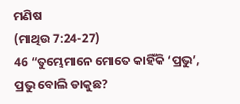ମଣିଷ
(ମାଥିଉ 7:24-27)
46 “ତୁମ୍ଭେମାନେ ମୋତେ କାହିଁକି ‘ପ୍ରଭୁ’, ପ୍ରଭୁ ବୋଲି ଡାକୁଛ?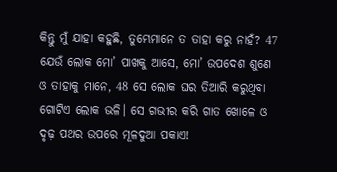କିନ୍ତୁ ମୁଁ ଯାହା କହୁଛି, ତୁମ୍ଭେମାନେ ତ ତାହା କରୁ ନାହଁ? 47 ଯେଉଁ ଲୋକ ମୋ’ ପାଖକୁ ଆସେ, ମୋ’ ଉପଦେଶ ଶୁଣେ ଓ ତାହାକୁ ମାନେ, 48 ସେ ଲୋକ ଘର ତିଆରି କରୁଥିବା ଗୋଟିଏ ଲୋକ ଭଳି। ସେ ଗଭୀର କରି ଗାତ ଖୋଳେ ଓ ଦୃଢ଼ ପଥର ଉପରେ ମୂଳଦୁଆ ପକାଏ!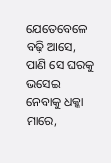ଯେତେବେଳେ ବଢ଼ି ଆସେ, ପାଣି ସେ ଘରକୁ ଭସେଇ ନେବାକୁ ଧକ୍କା ମାରେ,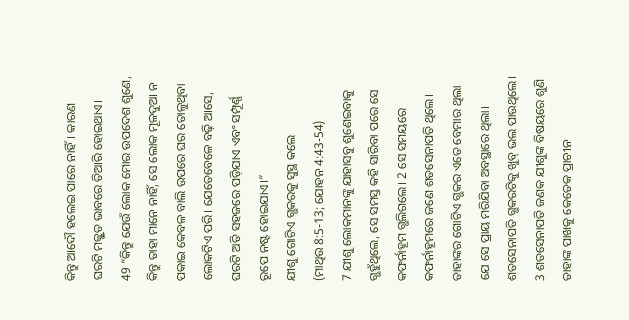କିନ୍ତୁ ଆଦୌ ହଲେଇ ପାରେ ନାହିଁ। କାରଣ ଘରଟି ମଜ୍ଭୂତ ଭାବରେ ତିଆରି ହୋଇଥାଏ।
49 “କିନ୍ତୁ ଯେଉଁ ଲୋକ ମୋର ଉପଦେଶ ଶୁଣେ, କିନ୍ତୁ ତାହା ମାନେ ନାହିଁ, ସେ ଲୋକ ମୂଳଦୁଆ ନ ପକାଇ କେବଳ ବାଲି ଉପରେ ଘର ତୋଳୁଥିବା ଲୋକଟିଏ ପରି। ଯେତେବେଳେ ବଢ଼ି ଆସେ, ଘରଟି ଅତି ସହଜରେ ପଡ଼ିଯାଏ ଏବଂ ସମ୍ପୂର୍ଣ୍ଣ ରୂପେ ନଷ୍ଟ ହୋଇଯାଏ।”
ଯୀଶୁ ଗୋଟିଏ ଗ୍ଭକରକୁ ସୁସ୍ଥ କଲେ
(ମାଥିଉ 8:5-13; ଯୋହନ 4:43-54)
7 ଯୀଶୁ ଲୋକମାନଙ୍କୁ ଯାହାସବୁ ଶୁଣେଇବାକୁ ଗ୍ଭହୁଁଥିଲେ, ସେ ସମସ୍ତ କହି ସାରିବା ପରେ ସେ କଫର୍ନାହୂମ ଗ୍ଭଲିଗଲେ। 2 ସେ ସମୟରେ କଫର୍ନାହୂମରେ ଜଣେ ଶତସେନାପତି ଥିଲେ। ତାହାଙ୍କର ଗୋଟିଏ ଗ୍ଭକର ଏତେ ବେମାର ଥିଲା ଯେ ସେ ପ୍ରାୟ ମରିଯିବା ଅବସ୍ଥାରେ ଥିଲା। ଶତସେନାପତି ଗ୍ଭକରଟିକୁ ଖୁବ୍ ଭଲ ପାଉଥିଲେ। 3 ଶତସେନାପତି ଜଣକ ଯୀଶୁଙ୍କ ବିଷୟରେ ଶୁଣି ତାହାଙ୍କ ପାଖକୁ କେତେକ ପ୍ରାଚୀନ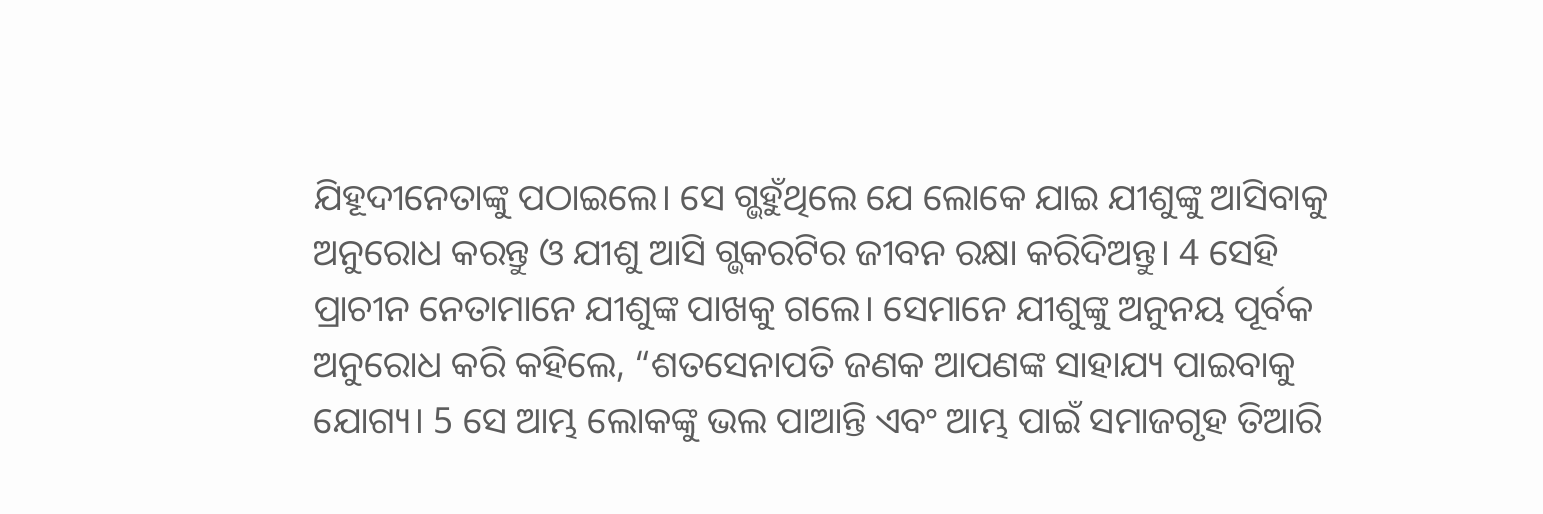ଯିହୂଦୀନେତାଙ୍କୁ ପଠାଇଲେ। ସେ ଗ୍ଭହୁଁଥିଲେ ଯେ ଲୋକେ ଯାଇ ଯୀଶୁଙ୍କୁ ଆସିବାକୁ ଅନୁରୋଧ କରନ୍ତୁ ଓ ଯୀଶୁ ଆସି ଗ୍ଭକରଟିର ଜୀବନ ରକ୍ଷା କରିଦିଅନ୍ତୁ। 4 ସେହି ପ୍ରାଚୀନ ନେତାମାନେ ଯୀଶୁଙ୍କ ପାଖକୁ ଗଲେ। ସେମାନେ ଯୀଶୁଙ୍କୁ ଅନୁନୟ ପୂର୍ବକ ଅନୁରୋଧ କରି କହିଲେ, “ଶତସେନାପତି ଜଣକ ଆପଣଙ୍କ ସାହାଯ୍ୟ ପାଇବାକୁ ଯୋଗ୍ୟ। 5 ସେ ଆମ୍ଭ ଲୋକଙ୍କୁ ଭଲ ପାଆନ୍ତି ଏବଂ ଆମ୍ଭ ପାଇଁ ସମାଜଗୃହ ତିଆରି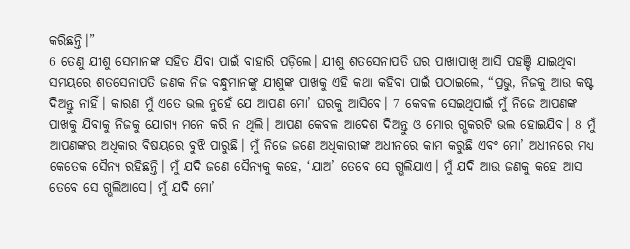କରିଛନ୍ତି।”
6 ତେଣୁ ଯୀଶୁ ସେମାନଙ୍କ ସହିତ ଯିବା ପାଇଁ ବାହାରି ପଡ଼ିଲେ। ଯୀଶୁ ଶତସେନାପତି ଘର ପାଖାପାଖି ଆସି ପହଞ୍ଚି ଯାଇଥିବା ସମୟରେ ଶତସେନାପତି ଜଣକ ନିଜ ବନ୍ଧୁମାନଙ୍କୁ ଯୀଶୁଙ୍କ ପାଖକୁ ଏହି କଥା କହିବା ପାଇଁ ପଠାଇଲେ, “ପ୍ରଭୁ, ନିଜକୁ ଆଉ କଷ୍ଟ ଦିଅନ୍ତୁ ନାହିଁ। କାରଣ ମୁଁ ଏତେ ଭଲ ନୁହେଁ ଯେ ଆପଣ ମୋ’ ଘରକୁ ଆସିବେ। 7 କେବଳ ସେଇଥିପାଇଁ ମୁଁ ନିଜେ ଆପଣଙ୍କ ପାଖକୁ ଯିବାକୁ ନିଜକୁ ଯୋଗ୍ୟ ମନେ କରି ନ ଥିଲି। ଆପଣ କେବଳ ଆଦେଶ ଦିଅନ୍ତୁ ଓ ମୋର ଗ୍ଭକରଟି ଭଲ ହୋଇଯିବ। 8 ମୁଁ ଆପଣଙ୍କର ଅଧିକାର ବିଷୟରେ ବୁଝି ପାରୁଛି। ମୁଁ ନିଜେ ଜଣେ ଅଧିକାରୀଙ୍କ ଅଧୀନରେ କାମ କରୁଛି ଏବଂ ମୋ’ ଅଧୀନରେ ମଧ୍ୟ କେତେକ ସୈନ୍ୟ ରହିଛନ୍ତି। ମୁଁ ଯଦି ଜଣେ ସୈନ୍ୟକୁ କହେ, ‘ଯାଅ’ ତେବେ ସେ ଗ୍ଭଲିଯାଏ। ମୁଁ ଯଦି ଆଉ ଜଣକୁ କହେ ଆସ ତେବେ ସେ ଗ୍ଭଲିଆସେ। ମୁଁ ଯଦି ମୋ’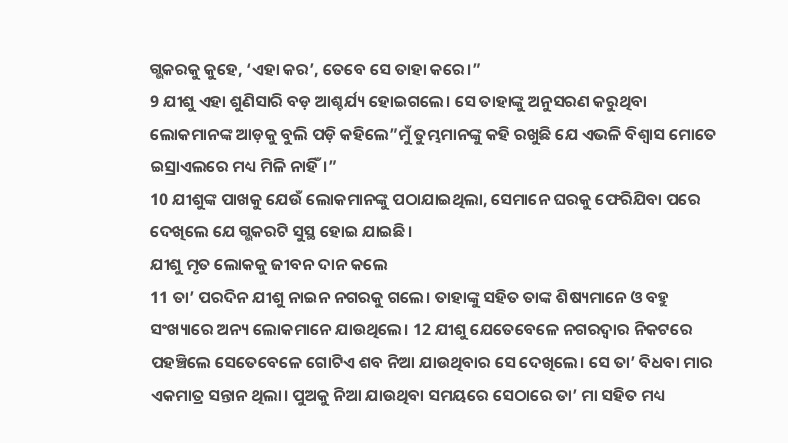ଗ୍ଭକରକୁ କୁହେ, ‘ଏହା କର’, ତେବେ ସେ ତାହା କରେ।”
9 ଯୀଶୁ ଏହା ଶୁଣିସାରି ବଡ଼ ଆଶ୍ଚର୍ଯ୍ୟ ହୋଇଗଲେ। ସେ ତାହାଙ୍କୁ ଅନୁସରଣ କରୁଥିବା ଲୋକମାନଙ୍କ ଆଡ଼କୁ ବୁଲି ପଡ଼ି କହିଲେ”ମୁଁ ତୁମ୍ଭମାନଙ୍କୁ କହି ରଖୁଛି ଯେ ଏଭଳି ବିଶ୍ୱାସ ମୋତେ ଇସ୍ରାଏଲରେ ମଧ୍ୟ ମିଳି ନାହିଁ।”
10 ଯୀଶୁଙ୍କ ପାଖକୁ ଯେଉଁ ଲୋକମାନଙ୍କୁ ପଠାଯାଇଥିଲା, ସେମାନେ ଘରକୁ ଫେରିଯିବା ପରେ ଦେଖିଲେ ଯେ ଗ୍ଭକରଟି ସୁସ୍ଥ ହୋଇ ଯାଇଛି।
ଯୀଶୁ ମୃତ ଲୋକକୁ ଜୀବନ ଦାନ କଲେ
11 ତା’ ପରଦିନ ଯୀଶୁ ନାଇନ ନଗରକୁ ଗଲେ। ତାହାଙ୍କୁ ସହିତ ତାଙ୍କ ଶିଷ୍ୟମାନେ ଓ ବହୁ ସଂଖ୍ୟାରେ ଅନ୍ୟ ଲୋକମାନେ ଯାଉଥିଲେ। 12 ଯୀଶୁ ଯେତେବେଳେ ନଗରଦ୍ୱାର ନିକଟରେ ପହଞ୍ଚିଲେ ସେତେବେଳେ ଗୋଟିଏ ଶବ ନିଆ ଯାଉଥିବାର ସେ ଦେଖିଲେ। ସେ ତା’ ବିଧବା ମାର ଏକମାତ୍ର ସନ୍ତାନ ଥିଲା। ପୁଅକୁ ନିଆ ଯାଉଥିବା ସମୟରେ ସେଠାରେ ତା’ ମା ସହିତ ମଧ୍ୟ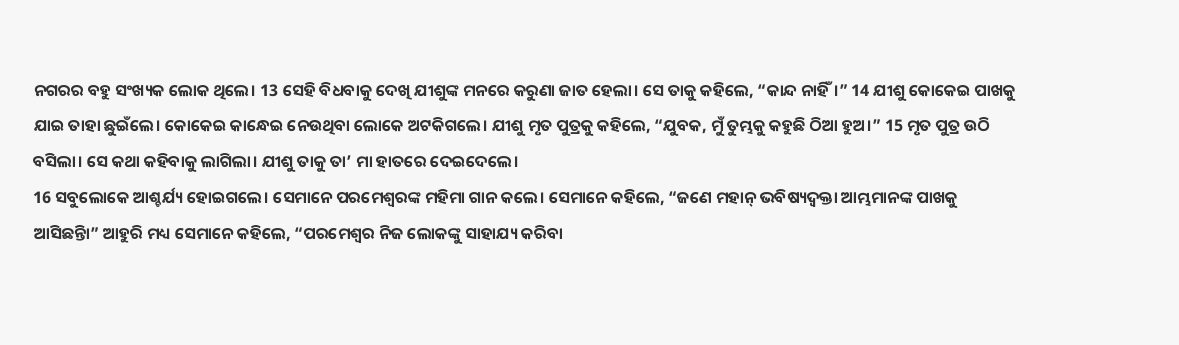ନଗରର ବହୁ ସଂଖ୍ୟକ ଲୋକ ଥିଲେ। 13 ସେହି ବିଧବାକୁ ଦେଖି ଯୀଶୁଙ୍କ ମନରେ କରୁଣା ଜାତ ହେଲା। ସେ ତାକୁ କହିଲେ, “କାନ୍ଦ ନାହିଁ।” 14 ଯୀଶୁ କୋକେଇ ପାଖକୁ ଯାଇ ତାହା ଛୁଇଁଲେ। କୋକେଇ କାନ୍ଧେଇ ନେଉଥିବା ଲୋକେ ଅଟକିଗଲେ। ଯୀଶୁ ମୃତ ପୁତ୍ରକୁ କହିଲେ, “ଯୁବକ, ମୁଁ ତୁମ୍ଭକୁ କହୁଛି ଠିଆ ହୁଅ।” 15 ମୃତ ପୁତ୍ର ଉଠି ବସିଲା। ସେ କଥା କହିବାକୁ ଲାଗିଲା। ଯୀଶୁ ତାକୁ ତା’ ମା ହାତରେ ଦେଇଦେଲେ।
16 ସବୁଲୋକେ ଆଶ୍ଚର୍ଯ୍ୟ ହୋଇଗଲେ। ସେମାନେ ପରମେଶ୍ୱରଙ୍କ ମହିମା ଗାନ କଲେ। ସେମାନେ କହିଲେ, “ଜଣେ ମହାନ୍ ଭବିଷ୍ୟଦ୍ବକ୍ତା ଆମ୍ଭମାନଙ୍କ ପାଖକୁ ଆସିଛନ୍ତିା” ଆହୁରି ମଧ୍ୟ ସେମାନେ କହିଲେ, “ପରମେଶ୍ୱର ନିଜ ଲୋକଙ୍କୁ ସାହାଯ୍ୟ କରିବା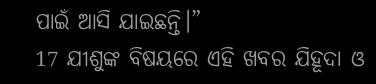ପାଇଁ ଆସି ଯାଇଛନ୍ତି।”
17 ଯୀଶୁଙ୍କ ବିଷୟରେ ଏହି ଖବର ଯିହୂଦା ଓ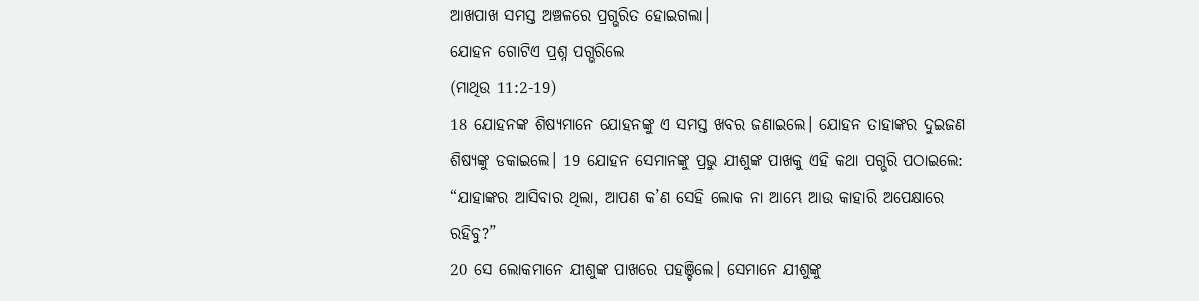ଆଖପାଖ ସମସ୍ତ ଅଞ୍ଚଳରେ ପ୍ରଗ୍ଭରିତ ହୋଇଗଲା।
ଯୋହନ ଗୋଟିଏ ପ୍ରଶ୍ନ ପଗ୍ଭରିଲେ
(ମାଥିଉ 11:2-19)
18 ଯୋହନଙ୍କ ଶିଷ୍ୟମାନେ ଯୋହନଙ୍କୁ ଏ ସମସ୍ତ ଖବର ଜଣାଇଲେ। ଯୋହନ ତାହାଙ୍କର ଦୁଇଜଣ ଶିଷ୍ୟଙ୍କୁ ଡକାଇଲେ। 19 ଯୋହନ ସେମାନଙ୍କୁ ପ୍ରଭୁ ଯୀଶୁଙ୍କ ପାଖକୁ ଏହି କଥା ପଗ୍ଭରି ପଠାଇଲେ: “ଯାହାଙ୍କର ଆସିବାର ଥିଲା, ଆପଣ କ’ଣ ସେହି ଲୋକ ନା ଆମ୍ଭେ ଆଉ କାହାରି ଅପେକ୍ଷାରେ ରହିବୁ?”
20 ସେ ଲୋକମାନେ ଯୀଶୁଙ୍କ ପାଖରେ ପହଞ୍ଚିଲେ। ସେମାନେ ଯୀଶୁଙ୍କୁ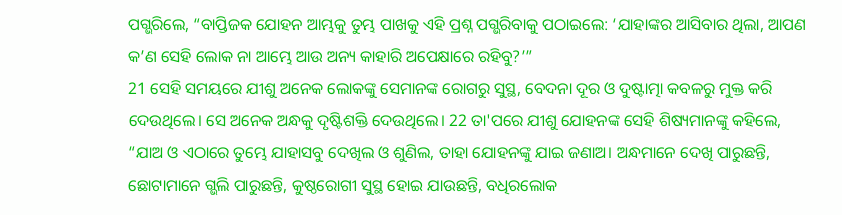ପଗ୍ଭରିଲେ, “ବାପ୍ତିଜକ ଯୋହନ ଆମ୍ଭକୁ ତୁମ୍ଭ ପାଖକୁ ଏହି ପ୍ରଶ୍ନ ପଗ୍ଭରିବାକୁ ପଠାଇଲେ: ‘ଯାହାଙ୍କର ଆସିବାର ଥିଲା, ଆପଣ କ’ଣ ସେହି ଲୋକ ନା ଆମ୍ଭେ ଆଉ ଅନ୍ୟ କାହାରି ଅପେକ୍ଷାରେ ରହିବୁ?’”
21 ସେହି ସମୟରେ ଯୀଶୁ ଅନେକ ଲୋକଙ୍କୁ ସେମାନଙ୍କ ରୋଗରୁ ସୁସ୍ଥ, ବେଦନା ଦୂର ଓ ଦୁଷ୍ଟାତ୍ମା କବଳରୁ ମୁକ୍ତ କରି ଦେଉଥିଲେ। ସେ ଅନେକ ଅନ୍ଧକୁ ଦୃଷ୍ଟିଶକ୍ତି ଦେଉଥିଲେ। 22 ତା'ପରେ ଯୀଶୁ ଯୋହନଙ୍କ ସେହି ଶିଷ୍ୟମାନଙ୍କୁ କହିଲେ, “ଯାଅ ଓ ଏଠାରେ ତୁମ୍ଭେ ଯାହାସବୁ ଦେଖିଲ ଓ ଶୁଣିଲ, ତାହା ଯୋହନଙ୍କୁ ଯାଇ ଜଣାଅ। ଅନ୍ଧମାନେ ଦେଖି ପାରୁଛନ୍ତି, ଛୋଟାମାନେ ଗ୍ଭଲି ପାରୁଛନ୍ତି, କୁଷ୍ଠରୋଗୀ ସୁସ୍ଥ ହୋଇ ଯାଉଛନ୍ତି, ବଧିରଲୋକ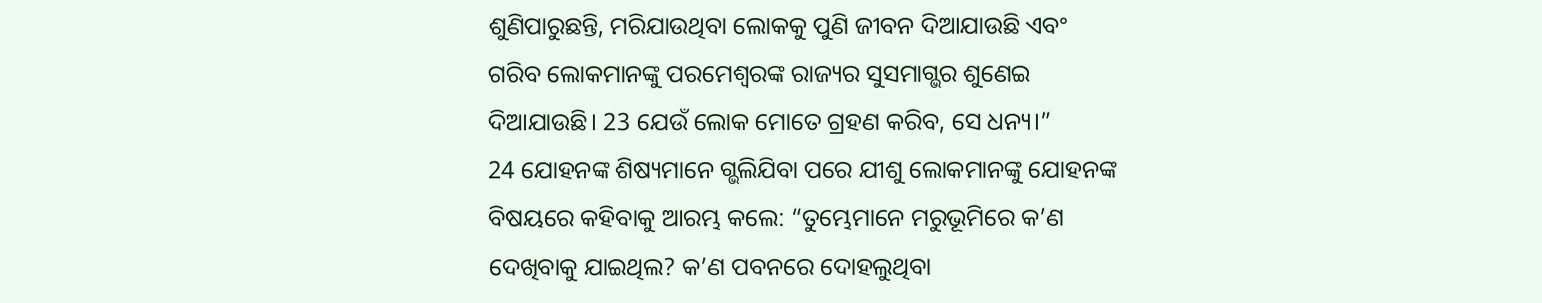ଶୁଣିପାରୁଛନ୍ତି, ମରିଯାଉଥିବା ଲୋକକୁ ପୁଣି ଜୀବନ ଦିଆଯାଉଛି ଏବଂ ଗରିବ ଲୋକମାନଙ୍କୁ ପରମେଶ୍ୱରଙ୍କ ରାଜ୍ୟର ସୁସମାଗ୍ଭର ଶୁଣେଇ ଦିଆଯାଉଛି। 23 ଯେଉଁ ଲୋକ ମୋତେ ଗ୍ରହଣ କରିବ, ସେ ଧନ୍ୟ।”
24 ଯୋହନଙ୍କ ଶିଷ୍ୟମାନେ ଗ୍ଭଲିଯିବା ପରେ ଯୀଶୁ ଲୋକମାନଙ୍କୁ ଯୋହନଙ୍କ ବିଷୟରେ କହିବାକୁ ଆରମ୍ଭ କଲେ: “ତୁମ୍ଭେମାନେ ମରୁଭୂମିରେ କ’ଣ ଦେଖିବାକୁ ଯାଇଥିଲ? କ’ଣ ପବନରେ ଦୋହଲୁଥିବା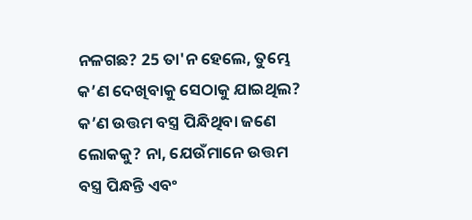ନଳଗଛ? 25 ତା'ନ ହେଲେ, ତୁମ୍ଭେ କ’ଣ ଦେଖିବାକୁ ସେଠାକୁ ଯାଇଥିଲ? କ’ଣ ଉତ୍ତମ ବସ୍ତ୍ର ପିନ୍ଧିଥିବା ଜଣେ ଲୋକକୁ? ନା, ଯେଉଁମାନେ ଉତ୍ତମ ବସ୍ତ୍ର ପିନ୍ଧନ୍ତି ଏବଂ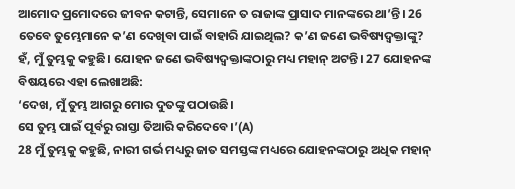ଆମୋଦ ପ୍ରମୋଦରେ ଜୀବନ କଟାନ୍ତି, ସେମାନେ ତ ରାଜାଙ୍କ ପ୍ରାସାଦ ମାନଙ୍କରେ ଥା’ନ୍ତି। 26 ତେବେ ତୁମ୍ଭେମାନେ କ’ଣ ଦେଖିବା ପାଇଁ ବାହାରି ଯାଇଥିଲ? କ’ଣ ଜଣେ ଭବିଷ୍ୟଦ୍ବକ୍ତାଙ୍କୁ? ହଁ, ମୁଁ ତୁମ୍ଭକୁ କହୁଛି। ଯୋହନ ଜଣେ ଭବିଷ୍ୟଦ୍ବକ୍ତାଙ୍କଠାରୁ ମଧ୍ୟ ମହାନ୍ ଅଟନ୍ତି। 27 ଯୋହନଙ୍କ ବିଷୟରେ ଏହା ଲେଖାଅଛି:
‘ଦେଖ, ମୁଁ ତୁମ୍ଭ ଆଗରୁ ମୋର ଦୁତଙ୍କୁ ପଠାଉଛି।
ସେ ତୁମ୍ଭ ପାଇଁ ପୂର୍ବରୁ ରାସ୍ତା ତିଆରି କରିଦେବେ।’(A)
28 ମୁଁ ତୁମ୍ଭକୁ କହୁଛି, ନାରୀ ଗର୍ଭ ମଧ୍ୟରୁ ଜାତ ସମସ୍ତଙ୍କ ମଧ୍ୟରେ ଯୋହନଙ୍କଠାରୁ ଅଧିକ ମହାନ୍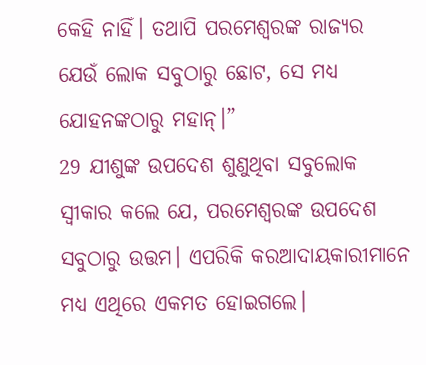କେହି ନାହିଁ। ତଥାପି ପରମେଶ୍ୱରଙ୍କ ରାଜ୍ୟର ଯେଉଁ ଲୋକ ସବୁଠାରୁ ଛୋଟ, ସେ ମଧ୍ୟ ଯୋହନଙ୍କଠାରୁ ମହାନ୍।”
29 ଯୀଶୁଙ୍କ ଉପଦେଶ ଶୁଣୁଥିବା ସବୁଲୋକ ସ୍ୱୀକାର କଲେ ଯେ, ପରମେଶ୍ୱରଙ୍କ ଉପଦେଶ ସବୁଠାରୁ ଉତ୍ତମ। ଏପରିକି କରଆଦାୟକାରୀମାନେ ମଧ୍ୟ ଏଥିରେ ଏକମତ ହୋଇଗଲେ।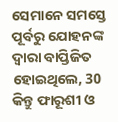ସେମାନେ ସମସ୍ତେ ପୂର୍ବରୁ ଯୋହନଙ୍କ ଦ୍ୱାରା ବାପ୍ତିଜିତ ହୋଇଥିଲେ, 30 କିନ୍ତୁ ଫାରୂଶୀ ଓ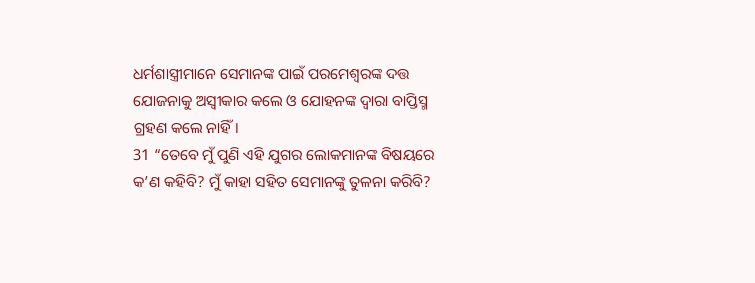ଧର୍ମଶାସ୍ତ୍ରୀମାନେ ସେମାନଙ୍କ ପାଇଁ ପରମେଶ୍ୱରଙ୍କ ଦତ୍ତ ଯୋଜନାକୁ ଅସ୍ୱୀକାର କଲେ ଓ ଯୋହନଙ୍କ ଦ୍ୱାରା ବାପ୍ତିସ୍ମ ଗ୍ରହଣ କଲେ ନାହିଁ।
31 “ତେବେ ମୁଁ ପୁଣି ଏହି ଯୁଗର ଲୋକମାନଙ୍କ ବିଷୟରେ କ’ଣ କହିବି? ମୁଁ କାହା ସହିତ ସେମାନଙ୍କୁ ତୁଳନା କରିବି?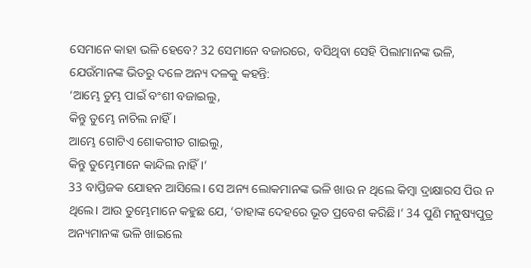ସେମାନେ କାହା ଭଳି ହେବେ? 32 ସେମାନେ ବଜାରରେ, ବସିଥିବା ସେହି ପିଲାମାନଙ୍କ ଭଳି, ଯେଉଁମାନଙ୍କ ଭିତରୁ ଦଳେ ଅନ୍ୟ ଦଳକୁ କହନ୍ତି:
‘ଆମ୍ଭେ ତୁମ୍ଭ ପାଇଁ ବଂଶୀ ବଜାଇଲୁ,
କିନ୍ତୁ ତୁମ୍ଭେ ନାଚିଲ ନାହିଁ।
ଆମ୍ଭେ ଗୋଟିଏ ଶୋକଗୀତ ଗାଇଲୁ,
କିନ୍ତୁ ତୁମ୍ଭେମାନେ କାନ୍ଦିଲ ନାହିଁ।’
33 ବାପ୍ତିଜକ ଯୋହନ ଆସିଲେ। ସେ ଅନ୍ୟ ଲୋକମାନଙ୍କ ଭଳି ଖାଉ ନ ଥିଲେ କିମ୍ବା ଦ୍ରାକ୍ଷାରସ ପିଉ ନ ଥିଲେ। ଆଉ ତୁମ୍ଭେମାନେ କହୁଛ ଯେ, ‘ତାହାଙ୍କ ଦେହରେ ଭୂତ ପ୍ରବେଶ କରିଛି।’ 34 ପୁଣି ମନୁଷ୍ୟପୁତ୍ର ଅନ୍ୟମାନଙ୍କ ଭଳି ଖାଇଲେ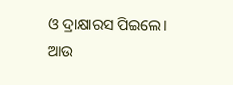ଓ ଦ୍ରାକ୍ଷାରସ ପିଇଲେ। ଆଉ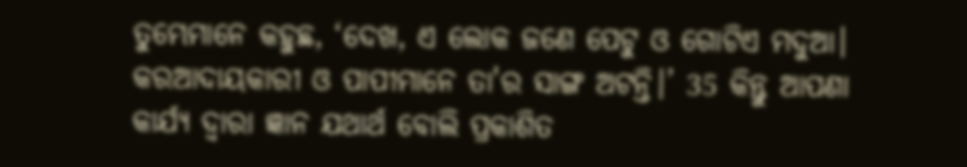ତୁମ୍ଭେମାନେ କହୁଛ, ‘ଦେଖ, ଏ ଲୋକ ଜଣେ ପେଟୁ ଓ ଗୋଟିଏ ମଦୁଆ। କରଆଦାୟକାରୀ ଓ ପାପୀମାନେ ତା'ର ସାଙ୍ଗ ଅଟନ୍ତି।’ 35 କିନ୍ତୁ ଆପଣା କାର୍ଯ୍ୟ ଦ୍ୱାରା ଜ୍ଞାନ ଯଥାର୍ଥ ବୋଲି ପ୍ରକାଶିତ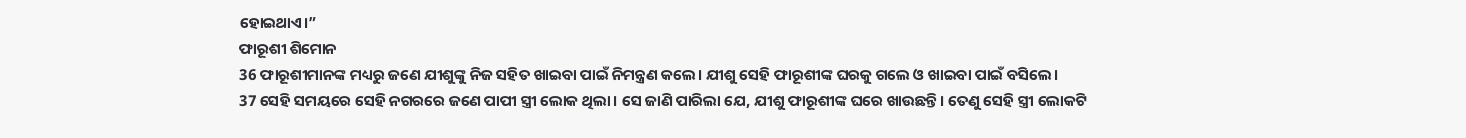ହୋଇଥାଏ।”
ଫାରୂଶୀ ଶିମୋନ
36 ଫାରୂଶୀମାନଙ୍କ ମଧ୍ୟରୁ ଜଣେ ଯୀଶୁଙ୍କୁ ନିଜ ସହିତ ଖାଇବା ପାଇଁ ନିମନ୍ତ୍ରଣ କଲେ। ଯୀଶୁ ସେହି ଫାରୂଶୀଙ୍କ ଘରକୁ ଗଲେ ଓ ଖାଇବା ପାଇଁ ବସିଲେ।
37 ସେହି ସମୟରେ ସେହି ନଗରରେ ଜଣେ ପାପୀ ସ୍ତ୍ରୀ ଲୋକ ଥିଲା। ସେ ଜାଣି ପାରିଲା ଯେ, ଯୀଶୁ ଫାରୂଶୀଙ୍କ ଘରେ ଖାଉଛନ୍ତି। ତେଣୁ ସେହି ସ୍ତ୍ରୀ ଲୋକଟି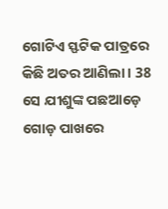ଗୋଟିଏ ସ୍ଫଟିକ ପାତ୍ରରେ କିଛି ଅତର ଆଣିଲା। 38 ସେ ଯୀଶୁଙ୍କ ପଛଆଡ଼େ ଗୋଡ଼ ପାଖରେ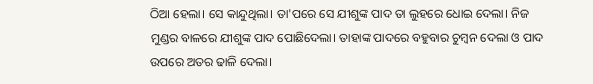ଠିଆ ହେଲା। ସେ କାନ୍ଦୁଥିଲା। ତା'ପରେ ସେ ଯୀଶୁଙ୍କ ପାଦ ତା ଲୁହରେ ଧୋଇ ଦେଲା। ନିଜ ମୁଣ୍ଡର ବାଳରେ ଯୀଶୁଙ୍କ ପାଦ ପୋଛିଦେଲା। ତାହାଙ୍କ ପାଦରେ ବହୁବାର ଚୁମ୍ବନ ଦେଲା ଓ ପାଦ ଉପରେ ଅତର ଢାଳି ଦେଲା।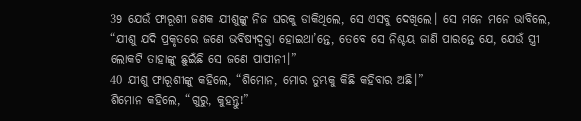39 ଯେଉଁ ଫାରୂଶୀ ଜଣକ ଯୀଶୁଙ୍କୁ ନିଜ ଘରକୁ ଡାକିଥିଲେ, ସେ ଏସବୁ ଦେଖିଲେ। ସେ ମନେ ମନେ ଭାବିଲେ, “ଯୀଶୁ ଯଦି ପ୍ରକୃତରେ ଜଣେ ଭବିଷ୍ୟଦ୍ବକ୍ତା ହୋଇଥା’ନ୍ତେ, ତେବେ ସେ ନିଶ୍ଚୟ ଜାଣି ପାରନ୍ତେ ଯେ, ଯେଉଁ ସ୍ତ୍ରୀ ଲୋକଟି ତାହାଙ୍କୁ ଛୁଇଁଛି ସେ ଜଣେ ପାପୀନୀ।”
40 ଯୀଶୁ ଫାରୂଶୀଙ୍କୁ କହିଲେ, “ଶିମୋନ, ମୋର ତୁମ୍ଭକୁ କିଛି କହିବାର ଅଛି।”
ଶିମୋନ କହିଲେ, “ଗୁରୁ, କୁହନ୍ତୁ!”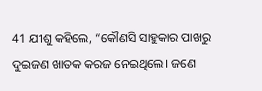41 ଯୀଶୁ କହିଲେ, “କୌଣସି ସାହୁକାର ପାଖରୁ ଦୁଇଜଣ ଖାତକ କରଜ ନେଇଥିଲେ। ଜଣେ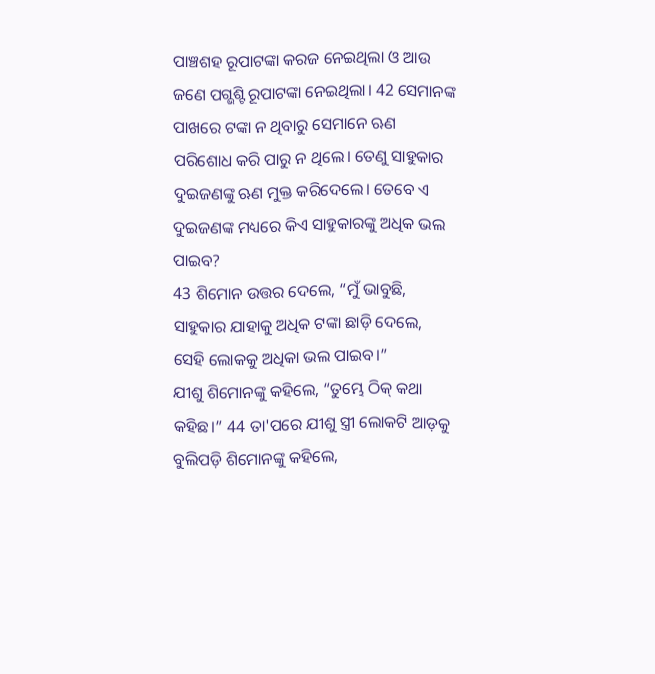ପାଞ୍ଚଶହ ରୂପାଟଙ୍କା କରଜ ନେଇଥିଲା ଓ ଆଉ ଜଣେ ପଗ୍ଭଶ୍ଟି ରୂପାଟଙ୍କା ନେଇଥିଲା। 42 ସେମାନଙ୍କ ପାଖରେ ଟଙ୍କା ନ ଥିବାରୁ ସେମାନେ ଋଣ ପରିଶୋଧ କରି ପାରୁ ନ ଥିଲେ। ତେଣୁ ସାହୁକାର ଦୁଇଜଣଙ୍କୁ ଋଣ ମୁକ୍ତ କରିଦେଲେ। ତେବେ ଏ ଦୁଇଜଣଙ୍କ ମଧ୍ୟରେ କିଏ ସାହୁକାରଙ୍କୁ ଅଧିକ ଭଲ ପାଇବ?
43 ଶିମୋନ ଉତ୍ତର ଦେଲେ, “ମୁଁ ଭାବୁଛି, ସାହୁକାର ଯାହାକୁ ଅଧିକ ଟଙ୍କା ଛାଡ଼ି ଦେଲେ, ସେହି ଲୋକକୁ ଅଧିକା ଭଲ ପାଇବ।”
ଯୀଶୁ ଶିମୋନଙ୍କୁ କହିଲେ, “ତୁମ୍ଭେ ଠିକ୍ କଥା କହିଛ।” 44 ତା'ପରେ ଯୀଶୁ ସ୍ତ୍ରୀ ଲୋକଟି ଆଡ଼କୁ ବୁଲିପଡ଼ି ଶିମୋନଙ୍କୁ କହିଲେ,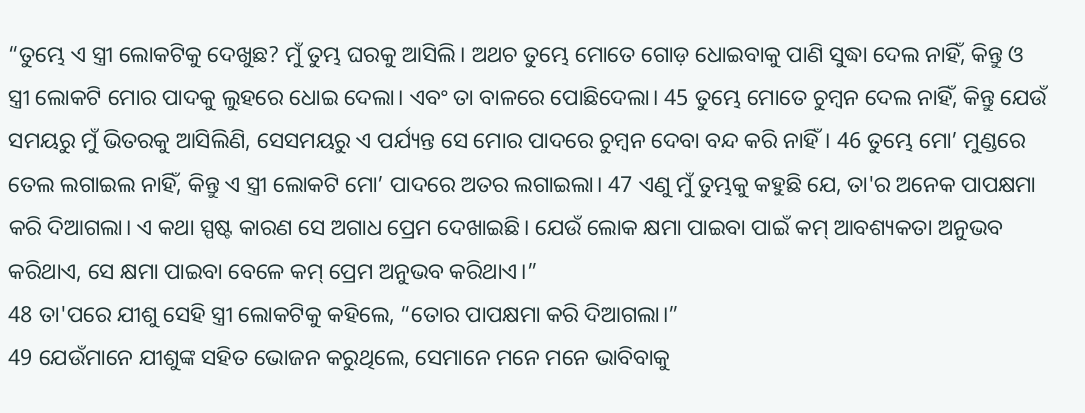“ତୁମ୍ଭେ ଏ ସ୍ତ୍ରୀ ଲୋକଟିକୁ ଦେଖୁଛ? ମୁଁ ତୁମ୍ଭ ଘରକୁ ଆସିଲି। ଅଥଚ ତୁମ୍ଭେ ମୋତେ ଗୋଡ଼ ଧୋଇବାକୁ ପାଣି ସୁଦ୍ଧା ଦେଲ ନାହିଁ, କିନ୍ତୁ ଓ ସ୍ତ୍ରୀ ଲୋକଟି ମୋର ପାଦକୁ ଲୁହରେ ଧୋଇ ଦେଲା। ଏବଂ ତା ବାଳରେ ପୋଛିଦେଲା। 45 ତୁମ୍ଭେ ମୋତେ ଚୁମ୍ବନ ଦେଲ ନାହିଁ, କିନ୍ତୁ ଯେଉଁ ସମୟରୁ ମୁଁ ଭିତରକୁ ଆସିଲିଣି, ସେସମୟରୁ ଏ ପର୍ଯ୍ୟନ୍ତ ସେ ମୋର ପାଦରେ ଚୁମ୍ବନ ଦେବା ବନ୍ଦ କରି ନାହିଁ। 46 ତୁମ୍ଭେ ମୋ’ ମୁଣ୍ଡରେ ତେଲ ଲଗାଇଲ ନାହିଁ, କିନ୍ତୁ ଏ ସ୍ତ୍ରୀ ଲୋକଟି ମୋ’ ପାଦରେ ଅତର ଲଗାଇଲା। 47 ଏଣୁ ମୁଁ ତୁମ୍ଭକୁ କହୁଛି ଯେ, ତା'ର ଅନେକ ପାପକ୍ଷମା କରି ଦିଆଗଲା। ଏ କଥା ସ୍ପଷ୍ଟ କାରଣ ସେ ଅଗାଧ ପ୍ରେମ ଦେଖାଇଛି। ଯେଉଁ ଲୋକ କ୍ଷମା ପାଇବା ପାଇଁ କମ୍ ଆବଶ୍ୟକତା ଅନୁଭବ କରିଥାଏ, ସେ କ୍ଷମା ପାଇବା ବେଳେ କମ୍ ପ୍ରେମ ଅନୁଭବ କରିଥାଏ।”
48 ତା'ପରେ ଯୀଶୁ ସେହି ସ୍ତ୍ରୀ ଲୋକଟିକୁ କହିଲେ, “ତୋର ପାପକ୍ଷମା କରି ଦିଆଗଲା।”
49 ଯେଉଁମାନେ ଯୀଶୁଙ୍କ ସହିତ ଭୋଜନ କରୁଥିଲେ, ସେମାନେ ମନେ ମନେ ଭାବିବାକୁ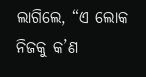ଲାଗିଲେ, “ଏ ଲୋକ ନିଜକୁ କ’ଣ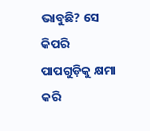ଭାବୁଛି? ସେ କିପରି ପାପଗୁଡ଼ିକୁ କ୍ଷମା କରି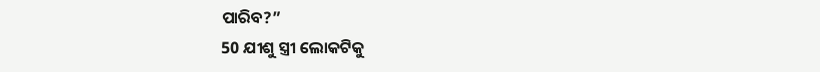ପାରିବ?”
50 ଯୀଶୁ ସ୍ତ୍ରୀ ଲୋକଟିକୁ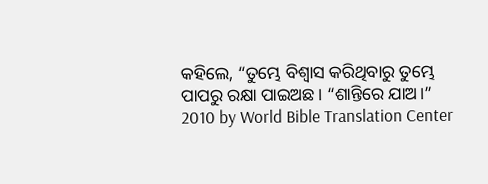କହିଲେ, “ତୁମ୍ଭେ ବିଶ୍ୱାସ କରିଥିବାରୁ ତୁମ୍ଭେ ପାପରୁ ରକ୍ଷା ପାଇଅଛ। “ଶାନ୍ତିରେ ଯାଅ।”
2010 by World Bible Translation Center